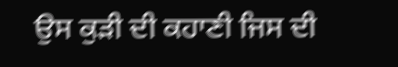ਉਸ ਕੁੜੀ ਦੀ ਕਹਾਣੀ ਜਿਸ ਦੀ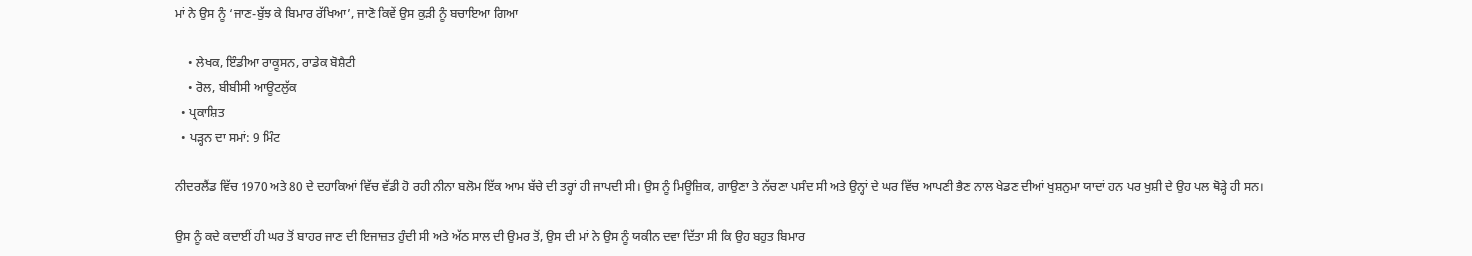ਮਾਂ ਨੇ ਉਸ ਨੂੰ ‘ਜਾਣ-ਬੁੱਝ ਕੇ ਬਿਮਾਰ ਰੱਖਿਆ’, ਜਾਣੋ ਕਿਵੇਂ ਉਸ ਕੁੜੀ ਨੂੰ ਬਚਾਇਆ ਗਿਆ

    • ਲੇਖਕ, ਇੰਡੀਆ ਰਾਕੂਸਨ, ਰਾਡੇਕ ਬੋਸ਼ੈਟੀ
    • ਰੋਲ, ਬੀਬੀਸੀ ਆਊਟਲੁੱਕ
  • ਪ੍ਰਕਾਸ਼ਿਤ
  • ਪੜ੍ਹਨ ਦਾ ਸਮਾਂ: 9 ਮਿੰਟ

ਨੀਦਰਲੈਂਡ ਵਿੱਚ 1970 ਅਤੇ 80 ਦੇ ਦਹਾਕਿਆਂ ਵਿੱਚ ਵੱਡੀ ਹੋ ਰਹੀ ਨੀਨਾ ਬਲੋਮ ਇੱਕ ਆਮ ਬੱਚੇ ਦੀ ਤਰ੍ਹਾਂ ਹੀ ਜਾਪਦੀ ਸੀ। ਉਸ ਨੂੰ ਮਿਊਜ਼ਿਕ, ਗਾਉਣਾ ਤੇ ਨੱਚਣਾ ਪਸੰਦ ਸੀ ਅਤੇ ਉਨ੍ਹਾਂ ਦੇ ਘਰ ਵਿੱਚ ਆਪਣੀ ਭੈਣ ਨਾਲ ਖੇਡਣ ਦੀਆਂ ਖੁਸ਼ਨੁਮਾ ਯਾਦਾਂ ਹਨ ਪਰ ਖੁਸ਼ੀ ਦੇ ਉਹ ਪਲ ਥੋੜ੍ਹੇ ਹੀ ਸਨ।

ਉਸ ਨੂੰ ਕਦੇ ਕਦਾਈਂ ਹੀ ਘਰ ਤੋਂ ਬਾਹਰ ਜਾਣ ਦੀ ਇਜਾਜ਼ਤ ਹੁੰਦੀ ਸੀ ਅਤੇ ਅੱਠ ਸਾਲ ਦੀ ਉਮਰ ਤੋਂ, ਉਸ ਦੀ ਮਾਂ ਨੇ ਉਸ ਨੂੰ ਯਕੀਨ ਦਵਾ ਦਿੱਤਾ ਸੀ ਕਿ ਉਹ ਬਹੁਤ ਬਿਮਾਰ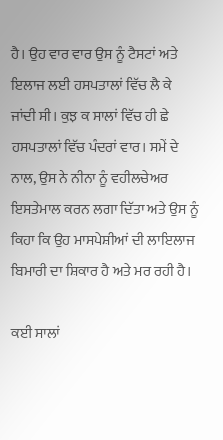ਹੈ। ਉਹ ਵਾਰ ਵਾਰ ਉਸ ਨੂੰ ਟੈਸਟਾਂ ਅਤੇ ਇਲਾਜ ਲਈ ਹਸਪਤਾਲਾਂ ਵਿੱਚ ਲੈ ਕੇ ਜਾਂਦੀ ਸੀ। ਕੁਝ ਕ ਸਾਲਾਂ ਵਿੱਚ ਹੀ ਛੇ ਹਸਪਤਾਲਾਂ ਵਿੱਚ ਪੰਦਰਾਂ ਵਾਰ। ਸਮੇਂ ਦੇ ਨਾਲ, ਉਸ ਨੇ ਨੀਨਾ ਨੂੰ ਵਹੀਲਚੇਅਰ ਇਸਤੇਮਾਲ ਕਰਨ ਲਗਾ ਦਿੱਤਾ ਅਤੇ ਉਸ ਨੂੰ ਕਿਹਾ ਕਿ ਉਹ ਮਾਸਪੇਸ਼ੀਆਂ ਦੀ ਲਾਇਲਾਜ ਬਿਮਾਰੀ ਦਾ ਸ਼ਿਕਾਰ ਹੈ ਅਤੇ ਮਰ ਰਹੀ ਹੈ।

ਕਈ ਸਾਲਾਂ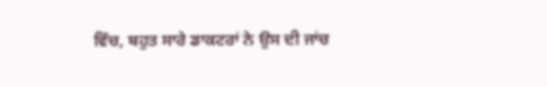ਵਿੱਚ, ਬਹੁਤ ਸਾਰੇ ਡਾਕਟਰਾਂ ਨੇ ਉਸ ਦੀ ਜਾਂਚ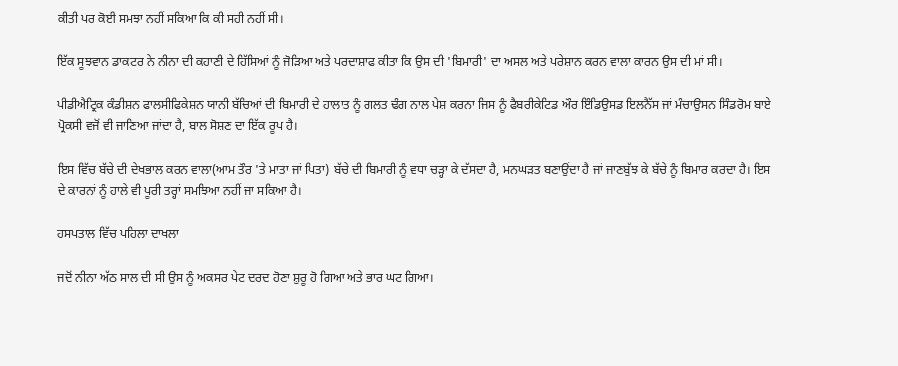ਕੀਤੀ ਪਰ ਕੋਈ ਸਮਝਾ ਨਹੀਂ ਸਕਿਆ ਕਿ ਕੀ ਸਹੀ ਨਹੀਂ ਸੀ।

ਇੱਕ ਸੂਝਵਾਨ ਡਾਕਟਰ ਨੇ ਨੀਨਾ ਦੀ ਕਹਾਣੀ ਦੇ ਹਿੱਸਿਆਂ ਨੂੰ ਜੋੜਿਆ ਅਤੇ ਪਰਦਾਸ਼ਾਫ ਕੀਤਾ ਕਿ ਉਸ ਦੀ 'ਬਿਮਾਰੀ' ਦਾ ਅਸਲ ਅਤੇ ਪਰੇਸ਼ਾਨ ਕਰਨ ਵਾਲਾ ਕਾਰਨ ਉਸ ਦੀ ਮਾਂ ਸੀ।

ਪੀਡੀਐਟ੍ਰਿਕ ਕੰਡੀਸ਼ਨ ਫਾਲਸੀਫਿਕੇਸ਼ਨ ਯਾਨੀ ਬੱਚਿਆਂ ਦੀ ਬਿਮਾਰੀ ਦੇ ਹਾਲਾਤ ਨੂੰ ਗਲਤ ਢੰਗ ਨਾਲ ਪੇਸ਼ ਕਰਨਾ ਜਿਸ ਨੂੰ ਫੈਬਰੀਕੇਟਿਡ ਔਰ ਇੰਡਿਉਸਡ ਇਲਨੈੱਸ ਜਾਂ ਮੰਚਾਉਸਨ ਸਿੰਡਰੋਮ ਬਾਏ ਪ੍ਰੋਕਸੀ ਵਜੋਂ ਵੀ ਜਾਣਿਆ ਜਾਂਦਾ ਹੈ, ਬਾਲ ਸੋਸ਼ਣ ਦਾ ਇੱਕ ਰੂਪ ਹੈ।

ਇਸ ਵਿੱਚ ਬੱਚੇ ਦੀ ਦੇਖਭਾਲ ਕਰਨ ਵਾਲਾ(ਆਮ ਤੌਰ 'ਤੇ ਮਾਤਾ ਜਾਂ ਪਿਤਾ) ਬੱਚੇ ਦੀ ਬਿਮਾਰੀ ਨੂੰ ਵਧਾ ਚੜ੍ਹਾ ਕੇ ਦੱਸਦਾ ਹੈ, ਮਨਘੜਤ ਬਣਾਉਂਦਾ ਹੈ ਜਾਂ ਜਾਣਬੁੱਝ ਕੇ ਬੱਚੇ ਨੂੰ ਬਿਮਾਰ ਕਰਦਾ ਹੈ। ਇਸ ਦੇ ਕਾਰਨਾਂ ਨੂੰ ਹਾਲੇ ਵੀ ਪੂਰੀ ਤਰ੍ਹਾਂ ਸਮਝਿਆ ਨਹੀਂ ਜਾ ਸਕਿਆ ਹੈ।

ਹਸਪਤਾਲ ਵਿੱਚ ਪਹਿਲਾ ਦਾਖਲਾ

ਜਦੋਂ ਨੀਨਾ ਅੱਠ ਸਾਲ ਦੀ ਸੀ ਉਸ ਨੂੰ ਅਕਸਰ ਪੇਟ ਦਰਦ ਹੋਣਾ ਸ਼ੁਰੂ ਹੋ ਗਿਆ ਅਤੇ ਭਾਰ ਘਟ ਗਿਆ।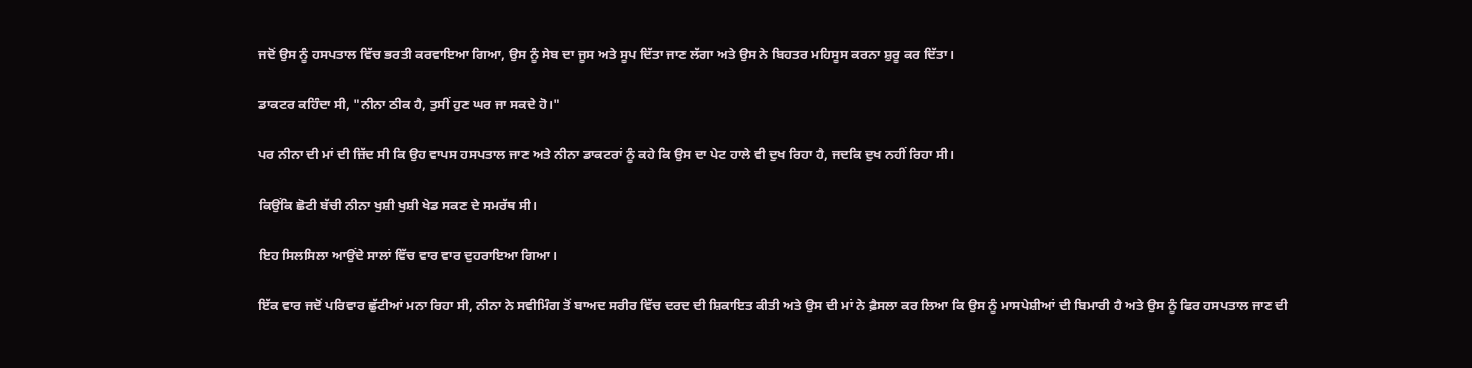ਜਦੋਂ ਉਸ ਨੂੰ ਹਸਪਤਾਲ ਵਿੱਚ ਭਰਤੀ ਕਰਵਾਇਆ ਗਿਆ, ਉਸ ਨੂੰ ਸੇਬ ਦਾ ਜੂਸ ਅਤੇ ਸੂਪ ਦਿੱਤਾ ਜਾਣ ਲੱਗਾ ਅਤੇ ਉਸ ਨੇ ਬਿਹਤਰ ਮਹਿਸੂਸ ਕਰਨਾ ਸ਼ੁਰੂ ਕਰ ਦਿੱਤਾ।

ਡਾਕਟਰ ਕਹਿੰਦਾ ਸੀ, "ਨੀਨਾ ਠੀਕ ਹੈ, ਤੁਸੀਂ ਹੁਣ ਘਰ ਜਾ ਸਕਦੇ ਹੋ।"

ਪਰ ਨੀਨਾ ਦੀ ਮਾਂ ਦੀ ਜ਼ਿੱਦ ਸੀ ਕਿ ਉਹ ਵਾਪਸ ਹਸਪਤਾਲ ਜਾਣ ਅਤੇ ਨੀਨਾ ਡਾਕਟਰਾਂ ਨੂੰ ਕਹੇ ਕਿ ਉਸ ਦਾ ਪੇਟ ਹਾਲੇ ਵੀ ਦੁਖ ਰਿਹਾ ਹੈ, ਜਦਕਿ ਦੁਖ ਨਹੀਂ ਰਿਹਾ ਸੀ।

ਕਿਉਂਕਿ ਛੋਟੀ ਬੱਚੀ ਨੀਨਾ ਖੁਸ਼ੀ ਖੁਸ਼ੀ ਖੇਡ ਸਕਣ ਦੇ ਸਮਰੱਥ ਸੀ।

ਇਹ ਸਿਲਸਿਲਾ ਆਉਂਦੇ ਸਾਲਾਂ ਵਿੱਚ ਵਾਰ ਵਾਰ ਦੁਹਰਾਇਆ ਗਿਆ।

ਇੱਕ ਵਾਰ ਜਦੋਂ ਪਰਿਵਾਰ ਛੁੱਟੀਆਂ ਮਨਾ ਰਿਹਾ ਸੀ, ਨੀਨਾ ਨੇ ਸਵੀਮਿੰਗ ਤੋਂ ਬਾਅਦ ਸਰੀਰ ਵਿੱਚ ਦਰਦ ਦੀ ਸ਼ਿਕਾਇਤ ਕੀਤੀ ਅਤੇ ਉਸ ਦੀ ਮਾਂ ਨੇ ਫ਼ੈਸਲਾ ਕਰ ਲਿਆ ਕਿ ਉਸ ਨੂੰ ਮਾਸਪੇਸ਼ੀਆਂ ਦੀ ਬਿਮਾਰੀ ਹੈ ਅਤੇ ਉਸ ਨੂੰ ਫਿਰ ਹਸਪਤਾਲ ਜਾਣ ਦੀ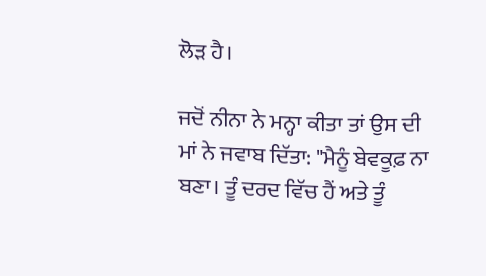ਲੋੜ ਹੈ।

ਜਦੋਂ ਨੀਨਾ ਨੇ ਮਨ੍ਹਾ ਕੀਤਾ ਤਾਂ ਉਸ ਦੀ ਮਾਂ ਨੇ ਜਵਾਬ ਦਿੱਤਾ: "ਮੈਨੂੰ ਬੇਵਕੂਫ਼ ਨਾ ਬਣਾ। ਤੂੰ ਦਰਦ ਵਿੱਚ ਹੈਂ ਅਤੇ ਤੂੰ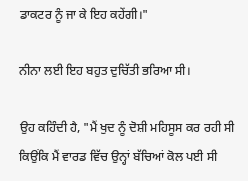ਡਾਕਟਰ ਨੂੰ ਜਾ ਕੇ ਇਹ ਕਹੇਂਗੀ।"

ਨੀਨਾ ਲਈ ਇਹ ਬਹੁਤ ਦੁਚਿੱਤੀ ਭਰਿਆ ਸੀ।

ਉਹ ਕਹਿੰਦੀ ਹੈ, "ਮੈਂ ਖੁਦ ਨੂੰ ਦੋਸ਼ੀ ਮਹਿਸੂਸ ਕਰ ਰਹੀ ਸੀ ਕਿਉਂਕਿ ਮੈਂ ਵਾਰਡ ਵਿੱਚ ਉਨ੍ਹਾਂ ਬੱਚਿਆਂ ਕੋਲ ਪਈ ਸੀ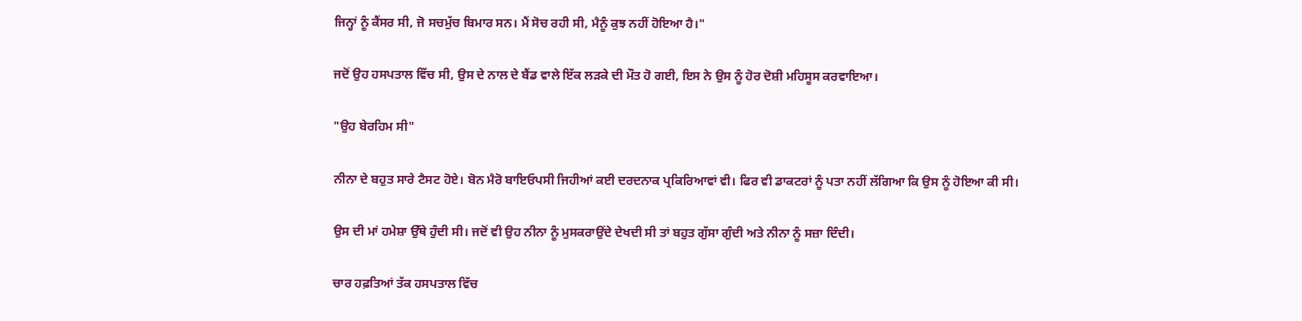ਜਿਨ੍ਹਾਂ ਨੂੰ ਕੈਂਸਰ ਸੀ, ਜੋ ਸਚਮੁੱਚ ਬਿਮਾਰ ਸਨ। ਮੈਂ ਸੋਚ ਰਹੀ ਸੀ, ਮੈਨੂੰ ਕੁਝ ਨਹੀਂ ਹੋਇਆ ਹੈ।"

ਜਦੋਂ ਉਹ ਹਸਪਤਾਲ ਵਿੱਚ ਸੀ, ਉਸ ਦੇ ਨਾਲ ਦੇ ਬੈਂਡ ਵਾਲੇ ਇੱਕ ਲੜਕੇ ਦੀ ਮੌਤ ਹੋ ਗਈ, ਇਸ ਨੇ ਉਸ ਨੂੰ ਹੋਰ ਦੋਸ਼ੀ ਮਹਿਸੂਸ ਕਰਵਾਇਆ।

"ਉਹ ਬੇਰਹਿਮ ਸੀ"

ਨੀਨਾ ਦੇ ਬਹੁਤ ਸਾਰੇ ਟੈਸਟ ਹੋਏ। ਬੋਨ ਮੈਰੋ ਬਾਇਓਪਸੀ ਜਿਹੀਆਂ ਕਈ ਦਰਦਨਾਕ ਪ੍ਰਕਿਰਿਆਵਾਂ ਵੀ। ਫਿਰ ਵੀ ਡਾਕਟਰਾਂ ਨੂੰ ਪਤਾ ਨਹੀਂ ਲੱਗਿਆ ਕਿ ਉਸ ਨੂੰ ਹੋਇਆ ਕੀ ਸੀ।

ਉਸ ਦੀ ਮਾਂ ਹਮੇਸ਼ਾ ਉੱਥੇ ਹੁੰਦੀ ਸੀ। ਜਦੋਂ ਵੀ ਉਹ ਨੀਨਾ ਨੂੰ ਮੁਸਕਰਾਉਂਦੇ ਦੇਖਦੀ ਸੀ ਤਾਂ ਬਹੁਤ ਗੁੱਸਾ ਗੁੰਦੀ ਅਤੇ ਨੀਨਾ ਨੂੰ ਸਜ਼ਾ ਦਿੰਦੀ।

ਚਾਰ ਹਫ਼ਤਿਆਂ ਤੱਕ ਹਸਪਤਾਲ ਵਿੱਚ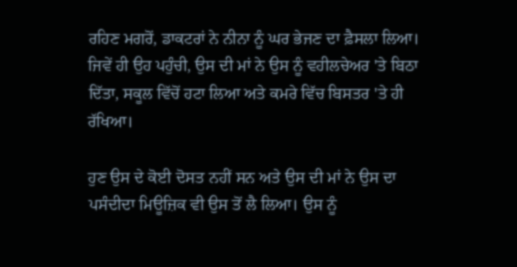ਰਹਿਣ ਮਗਰੋਂ, ਡਾਕਟਰਾਂ ਨੇ ਨੀਨਾ ਨੂੰ ਘਰ ਭੇਜਣ ਦਾ ਫ਼ੈਸਲਾ ਲਿਆ। ਜਿਵੇਂ ਹੀ ਉਹ ਪਹੁੰਚੀ, ਉਸ ਦੀ ਮਾਂ ਨੇ ਉਸ ਨੂੰ ਵਹੀਲਚੇਅਰ 'ਤੇ ਬਿਠਾ ਦਿੱਤਾ, ਸਕੂਲ ਵਿੱਚੋਂ ਹਟਾ ਲਿਆ ਅਤੇ ਕਮਰੇ ਵਿੱਚ ਬਿਸਤਰ 'ਤੇ ਹੀ ਰੱਖਿਆ।

ਹੁਣ ਉਸ ਦੇ ਕੋਈ ਦੋਸਤ ਨਹੀਂ ਸਨ ਅਤੇ ਉਸ ਦੀ ਮਾਂ ਨੇ ਉਸ ਦਾ ਪਸੰਦੀਦਾ ਮਿਊਜ਼ਿਕ ਵੀ ਉਸ ਤੋਂ ਲੈ ਲਿਆ। ਉਸ ਨੂੰ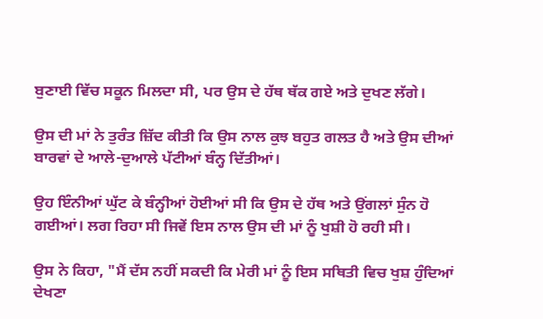ਬੁਣਾਈ ਵਿੱਚ ਸਕੂਨ ਮਿਲਦਾ ਸੀ, ਪਰ ਉਸ ਦੇ ਹੱਥ ਥੱਕ ਗਏ ਅਤੇ ਦੁਖਣ ਲੱਗੇ।

ਉਸ ਦੀ ਮਾਂ ਨੇ ਤੁਰੰਤ ਜ਼ਿੱਦ ਕੀਤੀ ਕਿ ਉਸ ਨਾਲ ਕੁਝ ਬਹੁਤ ਗਲਤ ਹੈ ਅਤੇ ਉਸ ਦੀਆਂ ਬਾਰਵਾਂ ਦੇ ਆਲੇ-ਦੁਆਲੇ ਪੱਟੀਆਂ ਬੰਨ੍ਹ ਦਿੱਤੀਆਂ।

ਉਹ ਇੰਨੀਆਂ ਘੁੱਟ ਕੇ ਬੰਨ੍ਹੀਆਂ ਹੋਈਆਂ ਸੀ ਕਿ ਉਸ ਦੇ ਹੱਥ ਅਤੇ ਉਂਗਲਾਂ ਸੁੰਨ ਹੋ ਗਈਆਂ। ਲਗ ਰਿਹਾ ਸੀ ਜਿਵੇਂ ਇਸ ਨਾਲ ਉਸ ਦੀ ਮਾਂ ਨੂੰ ਖੁਸ਼ੀ ਹੋ ਰਹੀ ਸੀ।

ਉਸ ਨੇ ਕਿਹਾ, "ਮੈਂ ਦੱਸ ਨਹੀਂ ਸਕਦੀ ਕਿ ਮੇਰੀ ਮਾਂ ਨੂੰ ਇਸ ਸਥਿਤੀ ਵਿਚ ਖੁਸ਼ ਹੁੰਦਿਆਂ ਦੇਖਣਾ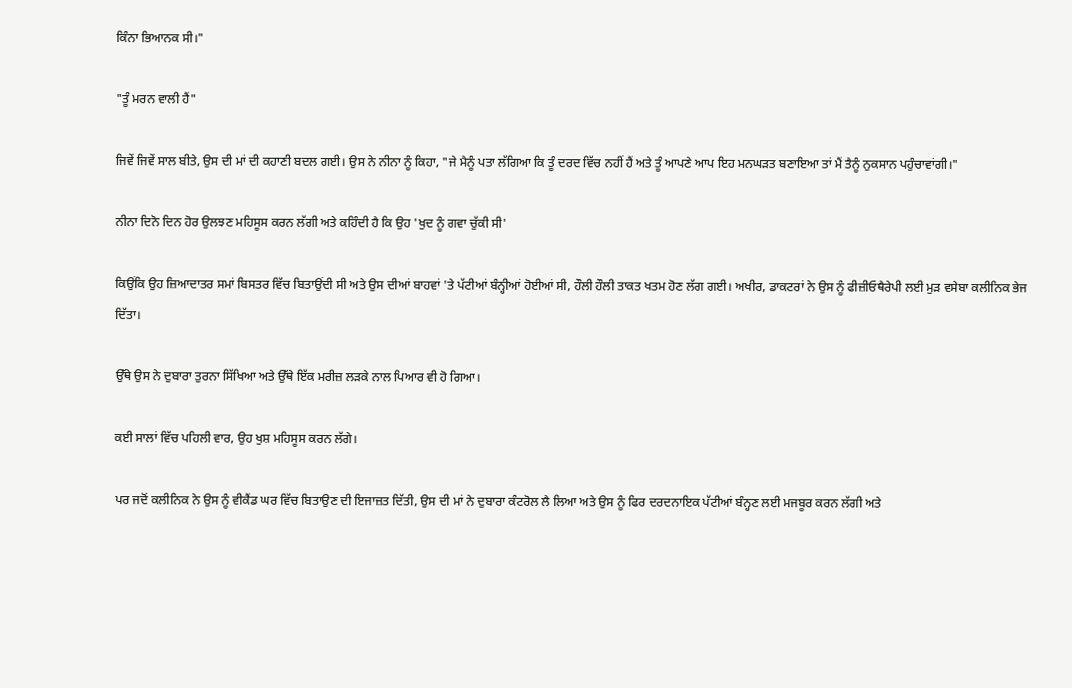ਕਿੰਨਾ ਭਿਆਨਕ ਸੀ।"

"ਤੂੰ ਮਰਨ ਵਾਲੀ ਹੈਂ"

ਜਿਵੇਂ ਜਿਵੇਂ ਸਾਲ ਬੀਤੇ, ਉਸ ਦੀ ਮਾਂ ਦੀ ਕਹਾਣੀ ਬਦਲ ਗਈ। ਉਸ ਨੇ ਨੀਨਾ ਨੂੰ ਕਿਹਾ, "ਜੇ ਮੈਨੂੰ ਪਤਾ ਲੱਗਿਆ ਕਿ ਤੂੰ ਦਰਦ ਵਿੱਚ ਨਹੀਂ ਹੈਂ ਅਤੇ ਤੂੰ ਆਪਣੇ ਆਪ ਇਹ ਮਨਘੜਤ ਬਣਾਇਆ ਤਾਂ ਮੈਂ ਤੈਨੂੰ ਨੁਕਸਾਨ ਪਹੁੰਚਾਵਾਂਗੀ।"

ਨੀਨਾ ਦਿਨੋ ਦਿਨ ਹੋਰ ਉਲਝਣ ਮਹਿਸੂਸ ਕਰਨ ਲੱਗੀ ਅਤੇ ਕਹਿੰਦੀ ਹੈ ਕਿ ਉਹ 'ਖੁਦ ਨੂੰ ਗਵਾ ਚੁੱਕੀ ਸੀ'

ਕਿਉਂਕਿ ਉਹ ਜ਼ਿਆਦਾਤਰ ਸਮਾਂ ਬਿਸਤਰ ਵਿੱਚ ਬਿਤਾਉਂਦੀ ਸੀ ਅਤੇ ਉਸ ਦੀਆਂ ਬਾਹਵਾਂ 'ਤੇ ਪੱਟੀਆਂ ਬੰਨ੍ਹੀਆਂ ਹੋਈਆਂ ਸੀ, ਹੌਲੀ ਹੌਲੀ ਤਾਕਤ ਖਤਮ ਹੋਣ ਲੱਗ ਗਈ। ਅਖੀਰ, ਡਾਕਟਰਾਂ ਨੇ ਉਸ ਨੂੰ ਫੀਜ਼ੀਓਥੈਰੇਪੀ ਲਈ ਮੁੜ ਵਸੇਬਾ ਕਲੀਨਿਕ ਭੇਜ ਦਿੱਤਾ।

ਉੱਥੇ ਉਸ ਨੇ ਦੁਬਾਰਾ ਤੁਰਨਾ ਸਿੱਖਿਆ ਅਤੇ ਉੱਥੇ ਇੱਕ ਮਰੀਜ਼ ਲੜਕੇ ਨਾਲ ਪਿਆਰ ਵੀ ਹੋ ਗਿਆ।

ਕਈ ਸਾਲਾਂ ਵਿੱਚ ਪਹਿਲੀ ਵਾਰ, ਉਹ ਖੁਸ਼ ਮਹਿਸੂਸ ਕਰਨ ਲੱਗੇ।

ਪਰ ਜਦੋਂ ਕਲੀਨਿਕ ਨੇ ਉਸ ਨੂੰ ਵੀਕੈਂਡ ਘਰ ਵਿੱਚ ਬਿਤਾਉਣ ਦੀ ਇਜਾਜ਼ਤ ਦਿੱਤੀ, ਉਸ ਦੀ ਮਾਂ ਨੇ ਦੁਬਾਰਾ ਕੰਟਰੋਲ ਲੈ ਲਿਆ ਅਤੇ ਉਸ ਨੂੰ ਫਿਰ ਦਰਦਨਾਇਕ ਪੱਟੀਆਂ ਬੰਨ੍ਹਣ ਲਈ ਮਜਬੂਰ ਕਰਨ ਲੱਗੀ ਅਤੇ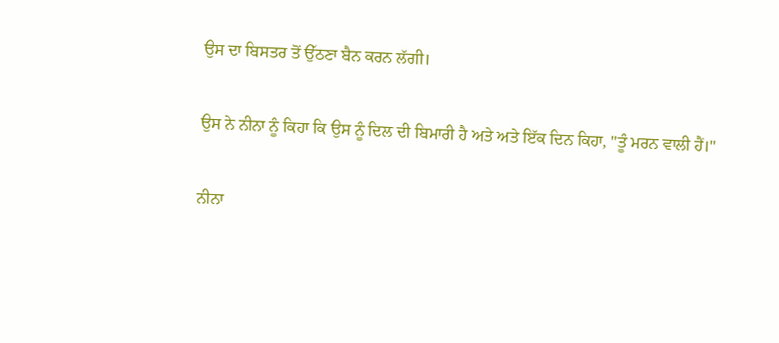ਉਸ ਦਾ ਬਿਸਤਰ ਤੋਂ ਉੱਠਣਾ ਬੈਨ ਕਰਨ ਲੱਗੀ।

ਉਸ ਨੇ ਨੀਨਾ ਨੂੰ ਕਿਹਾ ਕਿ ਉਸ ਨੂੰ ਦਿਲ ਦੀ ਬਿਮਾਰੀ ਹੈ ਅਤੇ ਅਤੇ ਇੱਕ ਦਿਨ ਕਿਹਾ, "ਤੂੰ ਮਰਨ ਵਾਲੀ ਹੈਂ।"

ਨੀਨਾ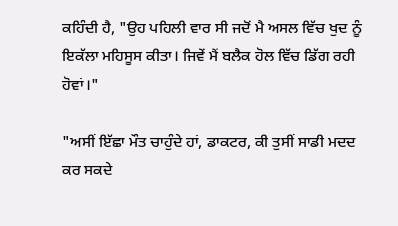ਕਹਿੰਦੀ ਹੈ, "ਉਹ ਪਹਿਲੀ ਵਾਰ ਸੀ ਜਦੋਂ ਮੈ ਅਸਲ ਵਿੱਚ ਖੁਦ ਨੂੰ ਇਕੱਲਾ ਮਹਿਸੂਸ ਕੀਤਾ। ਜਿਵੇਂ ਮੈਂ ਬਲੈਕ ਹੋਲ ਵਿੱਚ ਡਿੱਗ ਰਹੀ ਹੋਵਾਂ।"

"ਅਸੀਂ ਇੱਛਾ ਮੌਤ ਚਾਹੁੰਦੇ ਹਾਂ, ਡਾਕਟਰ, ਕੀ ਤੁਸੀਂ ਸਾਡੀ ਮਦਦ ਕਰ ਸਕਦੇ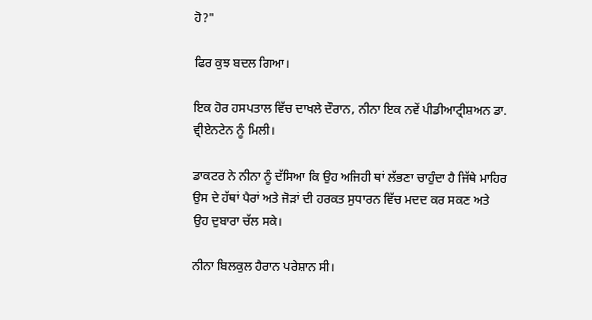ਹੋ?"

ਫਿਰ ਕੁਝ ਬਦਲ ਗਿਆ।

ਇਕ ਹੋਰ ਹਸਪਤਾਲ ਵਿੱਚ ਦਾਖਲੇ ਦੌਰਾਨ, ਨੀਨਾ ਇਕ ਨਵੇਂ ਪੀਡੀਆਟ੍ਰੀਸ਼ਅਨ ਡਾ. ਵ੍ਰੀਏਨਟੇਨ ਨੂੰ ਮਿਲੀ।

ਡਾਕਟਰ ਨੇ ਨੀਨਾ ਨੂੰ ਦੱਸਿਆ ਕਿ ਉਹ ਅਜਿਹੀ ਥਾਂ ਲੱਭਣਾ ਚਾਹੁੰਦਾ ਹੈ ਜਿੱਥੇ ਮਾਹਿਰ ਉਸ ਦੇ ਹੱਥਾਂ ਪੈਰਾਂ ਅਤੇ ਜੋੜਾਂ ਦੀ ਹਰਕਤ ਸੁਧਾਰਨ ਵਿੱਚ ਮਦਦ ਕਰ ਸਕਣ ਅਤੇ ਉਹ ਦੁਬਾਰਾ ਚੱਲ ਸਕੇ।

ਨੀਨਾ ਬਿਲਕੁਲ ਹੈਰਾਨ ਪਰੇਸ਼ਾਨ ਸੀ।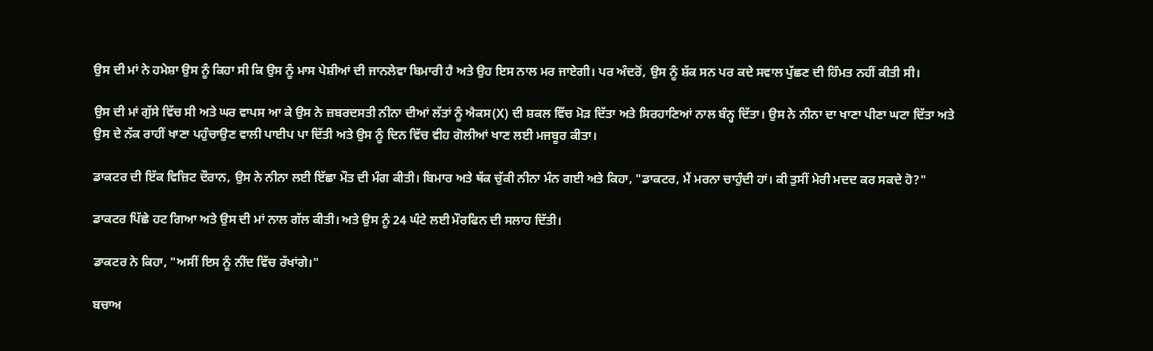ਉਸ ਦੀ ਮਾਂ ਨੇ ਹਮੇਸ਼ਾ ਉਸ ਨੂੰ ਕਿਹਾ ਸੀ ਕਿ ਉਸ ਨੂੰ ਮਾਸ ਪੇਸ਼ੀਆਂ ਦੀ ਜਾਨਲੇਵਾ ਬਿਮਾਰੀ ਹੈ ਅਤੇ ਉਹ ਇਸ ਨਾਲ ਮਰ ਜਾਏਗੀ। ਪਰ ਅੰਦਰੋਂ, ਉਸ ਨੂੰ ਸ਼ੱਕ ਸਨ ਪਰ ਕਦੇ ਸਵਾਲ ਪੁੱਛਣ ਦੀ ਹਿੰਮਤ ਨਹੀਂ ਕੀਤੀ ਸੀ।

ਉਸ ਦੀ ਮਾਂ ਗੁੱਸੇ ਵਿੱਚ ਸੀ ਅਤੇ ਘਰ ਵਾਪਸ ਆ ਕੇ ਉਸ ਨੇ ਜ਼ਬਰਦਸਤੀ ਨੀਨਾ ਦੀਆਂ ਲੱਤਾਂ ਨੂੰ ਐਕਸ(X) ਦੀ ਸ਼ਕਲ ਵਿੱਚ ਮੋੜ ਦਿੱਤਾ ਅਤੇ ਸਿਰਹਾਣਿਆਂ ਨਾਲ ਬੰਨ੍ਹ ਦਿੱਤਾ। ਉਸ ਨੇ ਨੀਨਾ ਦਾ ਖਾਣਾ ਪੀਣਾ ਘਟਾ ਦਿੱਤਾ ਅਤੇ ਉਸ ਦੇ ਨੱਕ ਰਾਹੀਂ ਖਾਣਾ ਪਹੁੰਚਾਉਣ ਵਾਲੀ ਪਾਈਪ ਪਾ ਦਿੱਤੀ ਅਤੇ ਉਸ ਨੂੰ ਦਿਨ ਵਿੱਚ ਵੀਹ ਗੋਲੀਆਂ ਖਾਣ ਲਈ ਮਜਬੂਰ ਕੀਤਾ।

ਡਾਕਟਰ ਦੀ ਇੱਕ ਵਿਜ਼ਿਟ ਦੌਰਾਨ, ਉਸ ਨੇ ਨੀਨਾ ਲਈ ਇੱਛਾ ਮੌਤ ਦੀ ਮੰਗ ਕੀਤੀ। ਬਿਮਾਰ ਅਤੇ ਥੱਕ ਚੁੱਕੀ ਨੀਨਾ ਮੰਨ ਗਈ ਅਤੇ ਕਿਹਾ, "ਡਾਕਟਰ, ਮੈਂ ਮਰਨਾ ਚਾਹੁੰਦੀ ਹਾਂ। ਕੀ ਤੁਸੀਂ ਮੇਰੀ ਮਦਦ ਕਰ ਸਕਦੇ ਹੋ?"

ਡਾਕਟਰ ਪਿੱਛੇ ਹਟ ਗਿਆ ਅਤੇ ਉਸ ਦੀ ਮਾਂ ਨਾਲ ਗੱਲ ਕੀਤੀ। ਅਤੇ ਉਸ ਨੂੰ 24 ਘੰਟੇ ਲਈ ਮੌਰਫਿਨ ਦੀ ਸਲਾਹ ਦਿੱਤੀ।

ਡਾਕਟਰ ਨੇ ਕਿਹਾ, "ਅਸੀਂ ਇਸ ਨੂੰ ਨੀਂਦ ਵਿੱਚ ਰੱਖਾਂਗੇ।"

ਬਚਾਅ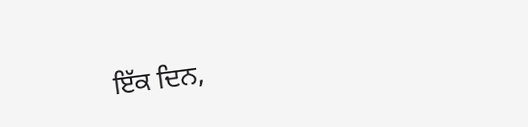ਇੱਕ ਦਿਨ,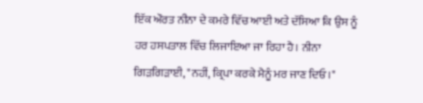ਇੱਕ ਔਰਤ ਨੀਨਾ ਦੇ ਕਮਰੇ ਵਿੱਚ ਆਈ ਅਤੇ ਦੱਸਿਆ ਕਿ ਉਸ ਨੂੰ ਹਰ ਹਸਪਤਾਲ ਵਿੱਚ ਲਿਜਾਇਆ ਜਾ ਰਿਹਾ ਹੈ। ਨੀਨਾ ਗਿੜਗਿੜਾਈ, "ਨਹੀਂ, ਕ੍ਰਿਪਾ ਕਰਕੇ ਮੈਨੂੰ ਮਰ ਜਾਣ ਦਿਓ।"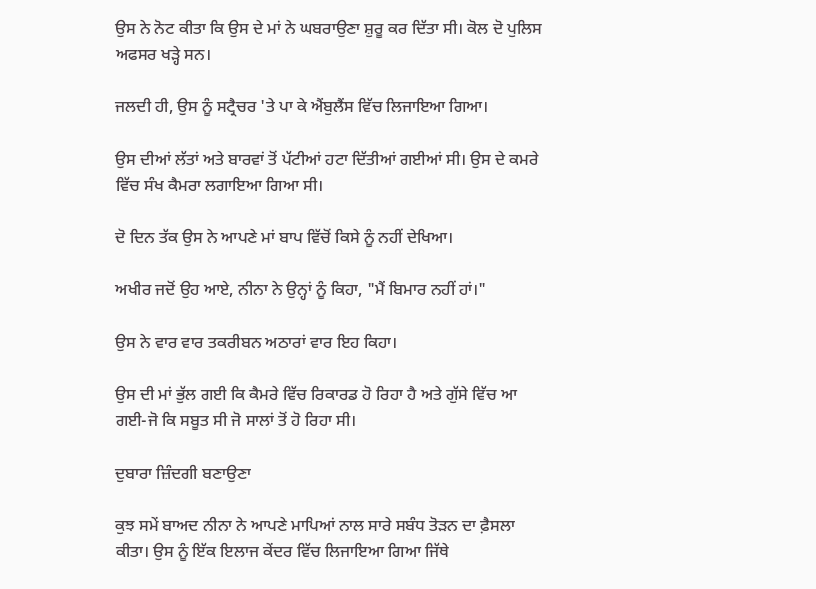ਉਸ ਨੇ ਨੋਟ ਕੀਤਾ ਕਿ ਉਸ ਦੇ ਮਾਂ ਨੇ ਘਬਰਾਉਣਾ ਸ਼ੁਰੂ ਕਰ ਦਿੱਤਾ ਸੀ। ਕੋਲ ਦੋ ਪੁਲਿਸ ਅਫਸਰ ਖੜ੍ਹੇ ਸਨ।

ਜਲਦੀ ਹੀ, ਉਸ ਨੂੰ ਸਟ੍ਰੈਚਰ 'ਤੇ ਪਾ ਕੇ ਐਂਬੁਲੈਂਸ ਵਿੱਚ ਲਿਜਾਇਆ ਗਿਆ।

ਉਸ ਦੀਆਂ ਲੱਤਾਂ ਅਤੇ ਬਾਰਵਾਂ ਤੋਂ ਪੱਟੀਆਂ ਹਟਾ ਦਿੱਤੀਆਂ ਗਈਆਂ ਸੀ। ਉਸ ਦੇ ਕਮਰੇ ਵਿੱਚ ਸੰਖ ਕੈਮਰਾ ਲਗਾਇਆ ਗਿਆ ਸੀ।

ਦੋ ਦਿਨ ਤੱਕ ਉਸ ਨੇ ਆਪਣੇ ਮਾਂ ਬਾਪ ਵਿੱਚੋਂ ਕਿਸੇ ਨੂੰ ਨਹੀਂ ਦੇਖਿਆ।

ਅਖੀਰ ਜਦੋਂ ਉਹ ਆਏ, ਨੀਨਾ ਨੇ ਉਨ੍ਹਾਂ ਨੂੰ ਕਿਹਾ, "ਮੈਂ ਬਿਮਾਰ ਨਹੀਂ ਹਾਂ।"

ਉਸ ਨੇ ਵਾਰ ਵਾਰ ਤਕਰੀਬਨ ਅਠਾਰਾਂ ਵਾਰ ਇਹ ਕਿਹਾ।

ਉਸ ਦੀ ਮਾਂ ਭੁੱਲ ਗਈ ਕਿ ਕੈਮਰੇ ਵਿੱਚ ਰਿਕਾਰਡ ਹੋ ਰਿਹਾ ਹੈ ਅਤੇ ਗੁੱਸੇ ਵਿੱਚ ਆ ਗਈ-ਜੋ ਕਿ ਸਬੂਤ ਸੀ ਜੋ ਸਾਲਾਂ ਤੋਂ ਹੋ ਰਿਹਾ ਸੀ।

ਦੁਬਾਰਾ ਜ਼ਿੰਦਗੀ ਬਣਾਉਣਾ

ਕੁਝ ਸਮੇਂ ਬਾਅਦ ਨੀਨਾ ਨੇ ਆਪਣੇ ਮਾਪਿਆਂ ਨਾਲ ਸਾਰੇ ਸਬੰਧ ਤੋੜਨ ਦਾ ਫ਼ੈਸਲਾ ਕੀਤਾ। ਉਸ ਨੂੰ ਇੱਕ ਇਲਾਜ ਕੇਂਦਰ ਵਿੱਚ ਲਿਜਾਇਆ ਗਿਆ ਜਿੱਥੇ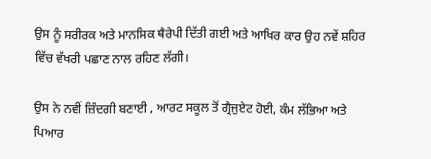ਉਸ ਨੂੰ ਸਰੀਰਕ ਅਤੇ ਮਾਨਸਿਕ ਥੈਰੇਪੀ ਦਿੱਤੀ ਗਈ ਅਤੇ ਆਖਿਰ ਕਾਰ ਉਹ ਨਵੇਂ ਸ਼ਹਿਰ ਵਿੱਚ ਵੱਖਰੀ ਪਛਾਣ ਨਾਲ ਰਹਿਣ ਲੱਗੀ।

ਉਸ ਨੇ ਨਵੀਂ ਜ਼ਿੰਦਗੀ ਬਣਾਈ , ਆਰਟ ਸਕੂਲ ਤੋਂ ਗ੍ਰੈਜੁਏਟ ਹੋਈ, ਕੰਮ ਲੱਭਿਆ ਅਤੇ ਪਿਆਰ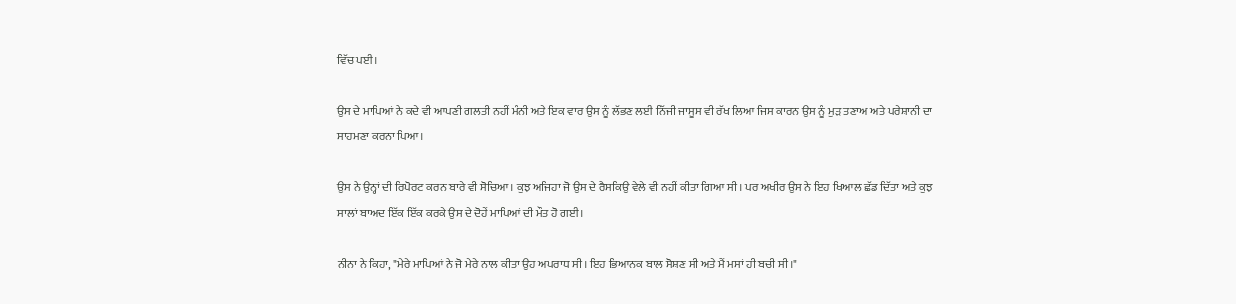ਵਿੱਚ ਪਈ।

ਉਸ ਦੇ ਮਾਪਿਆਂ ਨੇ ਕਦੇ ਵੀ ਆਪਣੀ ਗਲਤੀ ਨਹੀਂ ਮੰਨੀ ਅਤੇ ਇਕ ਵਾਰ ਉਸ ਨੂੰ ਲੱਭਣ ਲਈ ਨਿੱਜੀ ਜਾਸੂਸ ਵੀ ਰੱਖ ਲਿਆ ਜਿਸ ਕਾਰਨ ਉਸ ਨੂੰ ਮੁੜ ਤਣਾਅ ਅਤੇ ਪਰੇਸ਼ਾਨੀ ਦਾ ਸਾਹਮਣਾ ਕਰਨਾ ਪਿਆ।

ਉਸ ਨੇ ਉਨ੍ਹਾਂ ਦੀ ਰਿਪੋਰਟ ਕਰਨ ਬਾਰੇ ਵੀ ਸੋਚਿਆ। ਕੁਝ ਅਜਿਹਾ ਜੋ ਉਸ ਦੇ ਰੈਸਕਿਉ ਵੇਲੇ ਵੀ ਨਹੀਂ ਕੀਤਾ ਗਿਆ ਸੀ। ਪਰ ਅਖੀਰ ਉਸ ਨੇ ਇਹ ਖਿਆਲ ਛੱਡ ਦਿੱਤਾ ਅਤੇ ਕੁਝ ਸਾਲਾਂ ਬਾਅਦ ਇੱਕ ਇੱਕ ਕਰਕੇ ਉਸ ਦੇ ਦੋਹੇਂ ਮਾਪਿਆਂ ਦੀ ਮੌਤ ਹੋ ਗਈ।

ਨੀਨਾ ਨੇ ਕਿਹਾ, "ਮੇਰੇ ਮਾਪਿਆਂ ਨੇ ਜੋ ਮੇਰੇ ਨਾਲ ਕੀਤਾ ਉਹ ਅਪਰਾਧ ਸੀ। ਇਹ ਭਿਆਨਕ ਬਾਲ ਸੋਸ਼ਣ ਸੀ ਅਤੇ ਮੈਂ ਮਸਾਂ ਹੀ ਬਚੀ ਸੀ।"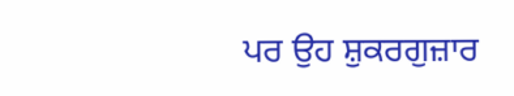ਪਰ ਉਹ ਸ਼ੁਕਰਗੁਜ਼ਾਰ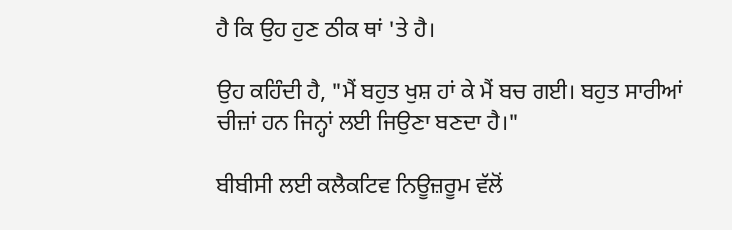ਹੈ ਕਿ ਉਹ ਹੁਣ ਠੀਕ ਥਾਂ 'ਤੇ ਹੈ।

ਉਹ ਕਹਿੰਦੀ ਹੈ, "ਮੈਂ ਬਹੁਤ ਖੁਸ਼ ਹਾਂ ਕੇ ਮੈਂ ਬਚ ਗਈ। ਬਹੁਤ ਸਾਰੀਆਂ ਚੀਜ਼ਾਂ ਹਨ ਜਿਨ੍ਹਾਂ ਲਈ ਜਿਉਣਾ ਬਣਦਾ ਹੈ।"

ਬੀਬੀਸੀ ਲਈ ਕਲੈਕਟਿਵ ਨਿਊਜ਼ਰੂਮ ਵੱਲੋਂ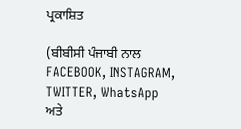ਪ੍ਰਕਾਸ਼ਿਤ

(ਬੀਬੀਸੀ ਪੰਜਾਬੀ ਨਾਲ FACEBOOK, INSTAGRAM, TWITTER, WhatsApp ਅਤੇ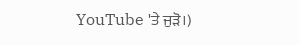YouTube 'ਤੇ ਜੁੜੋ।)